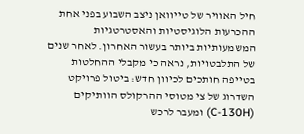חיל האוויר של טייוואן ניצב השבוע בפני אחת ההכרעות הלוגיסטיות והאסטרטגיות המשמעותיות ביותר בעשור האחרון. לאחר שנים של התלבטויות, נראה כי מקבלי ההחלטות בטייפה חותכים לכיוון חדש: ביטול פרויקט השדרוג של צי מטוסי ההרקולס הוותיקים (C-130H) ומעבר לרכש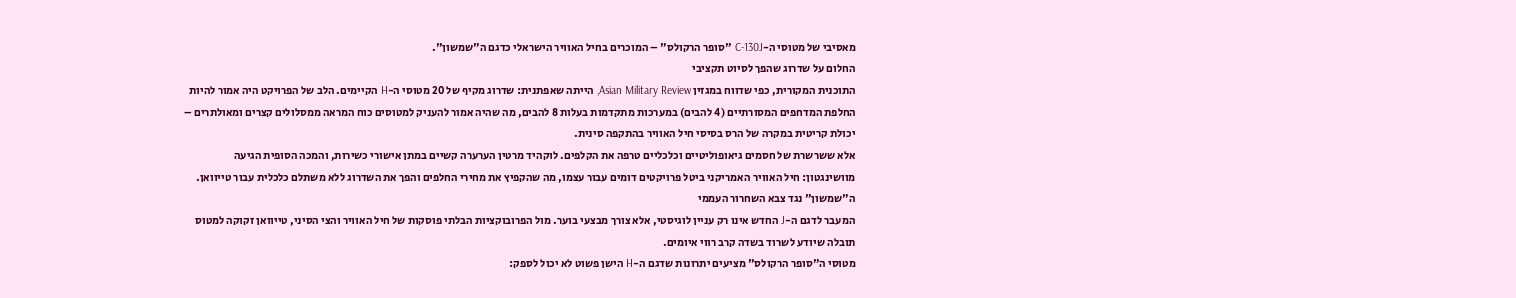מאסיבי של מטוסי ה-C-130J "סופר הרקולס" – המוכרים בחיל האוויר הישראלי כדגם ה"שמשון".
החלום על שדרוג שהפך לסיוט תקציבי
התוכנית המקורית, כפי שדווח במגזין Asian Military Review, הייתה שאפתנית: שדרוג מקיף של 20 מטוסי ה-H הקיימים. הלב של הפרויקט היה אמור להיות החלפת המדחפים המסורתיים (4 להבים) במערכות מתקדמות בעלות 8 להבים, מה שהיה אמור להעניק למטוסים כוח המראה ממסלולים קצרים ומאולתרים – יכולת קריטית במקרה של הרס בסיסי חיל האוויר בהתקפה סינית.
אלא ששרשרת של חסמים גיאופוליטיים וכלכליים טרפה את הקלפים. לוקהיד מרטין הערערה קשיים במתן אישורי כשירות, והמכה הסופית הגיעה מוושינגטון: חיל האוויר האמריקני ביטל פרויקטים דומים עבור עצמו, מה שהקפיץ את מחירי החלפים והפך את השדרוג ללא משתלם כלכלית עבור טייוואן.
ה"שמשון" נגד צבא השחרור העממי
המעבר לדגם ה-J החדש אינו רק עניין לוגיסטי, אלא צורך מבצעי בוער. מול הפרובוקציות הבלתי פוסקות של חיל האוויר והצי הסיני, טייוואן זקוקה למטוס תובלה שיודע לשרוד בשדה קרב רווי איומים.
מטוסי ה"סופר הרקולס" מציעים יתרונות שדגם ה-H הישן פשוט לא יכול לספק: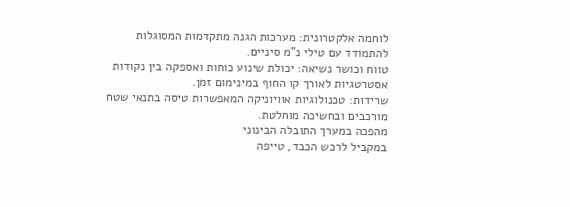לוחמה אלקטרונית: מערכות הגנה מתקדמות המסוגלות להתמודד עם טילי נ"מ סיניים.
טווח וכושר נשיאה: יכולת שינוע כוחות ואספקה בין נקודות אסטרטגיות לאורך קו החוף במינימום זמן.
שרידות: טכנולוגיות אוויוניקה המאפשרות טיסה בתנאי שטח מורכבים ובחשיכה מוחלטת.
מהפכה במערך התובלה הבינוני
במקביל לרכש הכבד, טייפה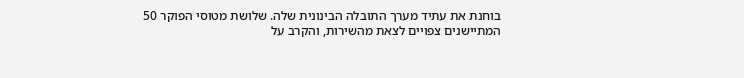בוחנת את עתיד מערך התובלה הבינונית שלה. שלושת מטוסי הפוקר 50 המתיישנים צפויים לצאת מהשירות, והקרב על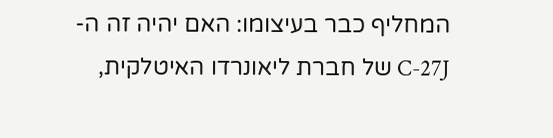המחליף כבר בעיצומו: האם יהיה זה ה-C-27J של חברת ליאונרדו האיטלקית,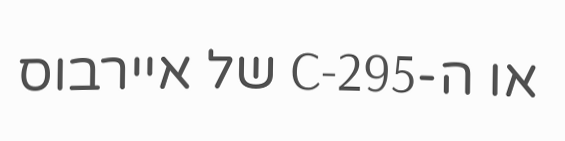או ה-C-295 של איירבוס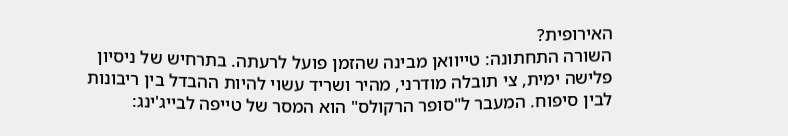האירופית?
השורה התחתונה: טייוואן מבינה שהזמן פועל לרעתה. בתרחיש של ניסיון פלישה ימית, צי תובלה מודרני, מהיר ושריד עשוי להיות ההבדל בין ריבונות לבין סיפוח. המעבר ל"סופר הרקולס" הוא המסר של טייפה לבייג'ינג: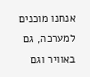אנחנו מוכנים למערכה, גם באוויר וגם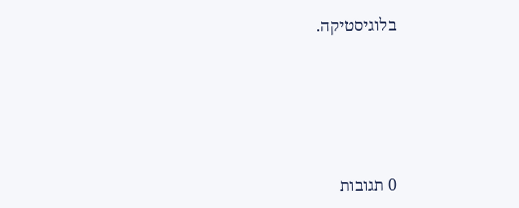בלוגיסטיקה.







0 תגובות